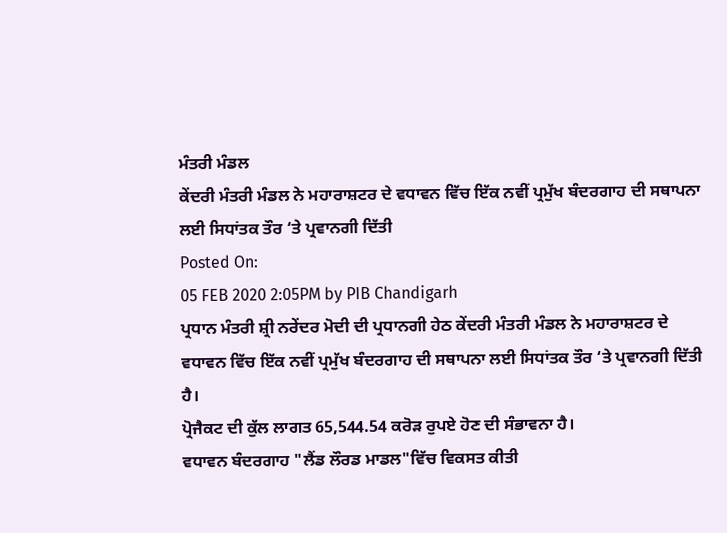ਮੰਤਰੀ ਮੰਡਲ
ਕੇਂਦਰੀ ਮੰਤਰੀ ਮੰਡਲ ਨੇ ਮਹਾਰਾਸ਼ਟਰ ਦੇ ਵਧਾਵਨ ਵਿੱਚ ਇੱਕ ਨਵੀਂ ਪ੍ਰਮੁੱਖ ਬੰਦਰਗਾਹ ਦੀ ਸਥਾਪਨਾ ਲਈ ਸਿਧਾਂਤਕ ਤੌਰ ‘ਤੇ ਪ੍ਰਵਾਨਗੀ ਦਿੱਤੀ
Posted On:
05 FEB 2020 2:05PM by PIB Chandigarh
ਪ੍ਰਧਾਨ ਮੰਤਰੀ ਸ਼੍ਰੀ ਨਰੇਂਦਰ ਮੋਦੀ ਦੀ ਪ੍ਰਧਾਨਗੀ ਹੇਠ ਕੇਂਦਰੀ ਮੰਤਰੀ ਮੰਡਲ ਨੇ ਮਹਾਰਾਸ਼ਟਰ ਦੇ ਵਧਾਵਨ ਵਿੱਚ ਇੱਕ ਨਵੀਂ ਪ੍ਰਮੁੱਖ ਬੰਦਰਗਾਹ ਦੀ ਸਥਾਪਨਾ ਲਈ ਸਿਧਾਂਤਕ ਤੌਰ ‘ਤੇ ਪ੍ਰਵਾਨਗੀ ਦਿੱਤੀ ਹੈ।
ਪ੍ਰੋਜੈਕਟ ਦੀ ਕੁੱਲ ਲਾਗਤ 65,544.54 ਕਰੋੜ ਰੁਪਏ ਹੋਣ ਦੀ ਸੰਭਾਵਨਾ ਹੈ।
ਵਧਾਵਨ ਬੰਦਰਗਾਹ "ਲੈਂਡ ਲੌਰਡ ਮਾਡਲ"ਵਿੱਚ ਵਿਕਸਤ ਕੀਤੀ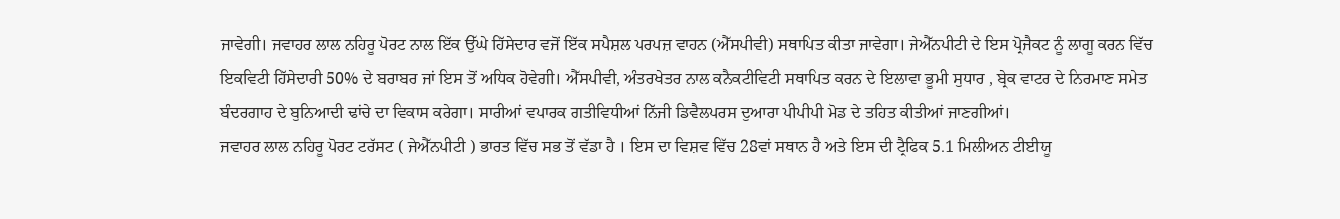ਜਾਵੇਗੀ। ਜਵਾਹਰ ਲਾਲ ਨਹਿਰੂ ਪੋਰਟ ਨਾਲ ਇੱਕ ਉੱਘੇ ਹਿੱਸੇਦਾਰ ਵਜੋਂ ਇੱਕ ਸਪੈਸ਼ਲ ਪਰਪਜ਼ ਵਾਹਨ (ਐੱਸਪੀਵੀ) ਸਥਾਪਿਤ ਕੀਤਾ ਜਾਵੇਗਾ। ਜੇਐੱਨਪੀਟੀ ਦੇ ਇਸ ਪ੍ਰੋਜੈਕਟ ਨੂੰ ਲਾਗੂ ਕਰਨ ਵਿੱਚ ਇਕਵਿਟੀ ਹਿੱਸੇਦਾਰੀ 50% ਦੇ ਬਰਾਬਰ ਜਾਂ ਇਸ ਤੋਂ ਅਧਿਕ ਹੋਵੇਗੀ। ਐੱਸਪੀਵੀ, ਅੰਤਰਖੇਤਰ ਨਾਲ ਕਨੈਕਟੀਵਿਟੀ ਸਥਾਪਿਤ ਕਰਨ ਦੇ ਇਲਾਵਾ ਭੂਮੀ ਸੁਧਾਰ , ਬ੍ਰੇਕ ਵਾਟਰ ਦੇ ਨਿਰਮਾਣ ਸਮੇਤ ਬੰਦਰਗਾਹ ਦੇ ਬੁਨਿਆਦੀ ਢਾਂਚੇ ਦਾ ਵਿਕਾਸ ਕਰੇਗਾ। ਸਾਰੀਆਂ ਵਪਾਰਕ ਗਤੀਵਿਧੀਆਂ ਨਿੱਜੀ ਡਿਵੈਲਪਰਸ ਦੁਆਰਾ ਪੀਪੀਪੀ ਮੋਡ ਦੇ ਤਹਿਤ ਕੀਤੀਆਂ ਜਾਣਗੀਆਂ।
ਜਵਾਹਰ ਲਾਲ ਨਹਿਰੂ ਪੋਰਟ ਟਰੱਸਟ ( ਜੇਐੱਨਪੀਟੀ ) ਭਾਰਤ ਵਿੱਚ ਸਭ ਤੋਂ ਵੱਡਾ ਹੈ । ਇਸ ਦਾ ਵਿਸ਼ਵ ਵਿੱਚ 28ਵਾਂ ਸਥਾਨ ਹੈ ਅਤੇ ਇਸ ਦੀ ਟ੍ਰੈਫਿਕ 5.1 ਮਿਲੀਅਨ ਟੀਈਯੂ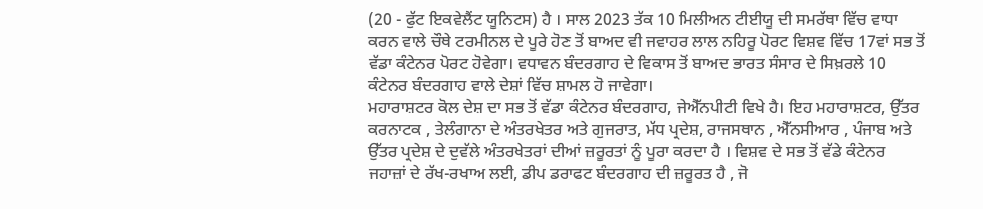(20 - ਫੁੱਟ ਇਕਵੇਲੈਂਟ ਯੂਨਿਟਸ) ਹੈ । ਸਾਲ 2023 ਤੱਕ 10 ਮਿਲੀਅਨ ਟੀਈਯੂ ਦੀ ਸਮਰੱਥਾ ਵਿੱਚ ਵਾਧਾ ਕਰਨ ਵਾਲੇ ਚੌਥੇ ਟਰਮੀਨਲ ਦੇ ਪੂਰੇ ਹੋਣ ਤੋਂ ਬਾਅਦ ਵੀ ਜਵਾਹਰ ਲਾਲ ਨਹਿਰੂ ਪੋਰਟ ਵਿਸ਼ਵ ਵਿੱਚ 17ਵਾਂ ਸਭ ਤੋਂ ਵੱਡਾ ਕੰਟੇਨਰ ਪੋਰਟ ਹੋਵੇਗਾ। ਵਧਾਵਨ ਬੰਦਰਗਾਹ ਦੇ ਵਿਕਾਸ ਤੋਂ ਬਾਅਦ ਭਾਰਤ ਸੰਸਾਰ ਦੇ ਸਿਖ਼ਰਲੇ 10 ਕੰਟੇਨਰ ਬੰਦਰਗਾਹ ਵਾਲੇ ਦੇਸ਼ਾਂ ਵਿੱਚ ਸ਼ਾਮਲ ਹੋ ਜਾਵੇਗਾ।
ਮਹਾਰਾਸ਼ਟਰ ਕੋਲ ਦੇਸ਼ ਦਾ ਸਭ ਤੋਂ ਵੱਡਾ ਕੰਟੇਨਰ ਬੰਦਰਗਾਹ, ਜੇਐੱਨਪੀਟੀ ਵਿਖੇ ਹੈ। ਇਹ ਮਹਾਰਾਸ਼ਟਰ, ਉੱਤਰ ਕਰਨਾਟਕ , ਤੇਲੰਗਾਨਾ ਦੇ ਅੰਤਰਖੇਤਰ ਅਤੇ ਗੁਜਰਾਤ, ਮੱਧ ਪ੍ਰਦੇਸ਼, ਰਾਜਸਥਾਨ , ਐੱਨਸੀਆਰ , ਪੰਜਾਬ ਅਤੇ ਉੱਤਰ ਪ੍ਰਦੇਸ਼ ਦੇ ਦੁਵੱਲੇ ਅੰਤਰਖੇਤਰਾਂ ਦੀਆਂ ਜ਼ਰੂਰਤਾਂ ਨੂੰ ਪੂਰਾ ਕਰਦਾ ਹੈ । ਵਿਸ਼ਵ ਦੇ ਸਭ ਤੋਂ ਵੱਡੇ ਕੰਟੇਨਰ ਜਹਾਜ਼ਾਂ ਦੇ ਰੱਖ-ਰਖਾਅ ਲਈ, ਡੀਪ ਡਰਾਫਟ ਬੰਦਰਗਾਹ ਦੀ ਜ਼ਰੂਰਤ ਹੈ , ਜੋ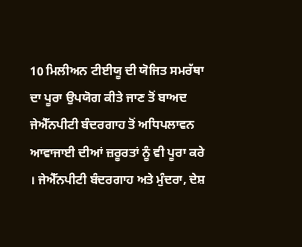10 ਮਿਲੀਅਨ ਟੀਈਯੂ ਦੀ ਯੋਜਿਤ ਸਮਰੱਥਾ ਦਾ ਪੂਰਾ ਉਪਯੋਗ ਕੀਤੇ ਜਾਣ ਤੋਂ ਬਾਅਦ ਜੇਐੱਨਪੀਟੀ ਬੰਦਰਗਾਹ ਤੋਂ ਅਧਿਪਲਾਵਨ ਆਵਾਜਾਈ ਦੀਆਂ ਜ਼ਰੂਰਤਾਂ ਨੂੰ ਵੀ ਪੂਰਾ ਕਰੇ । ਜੇਐੱਨਪੀਟੀ ਬੰਦਰਗਾਹ ਅਤੇ ਮੁੰਦਰਾ, ਦੇਸ਼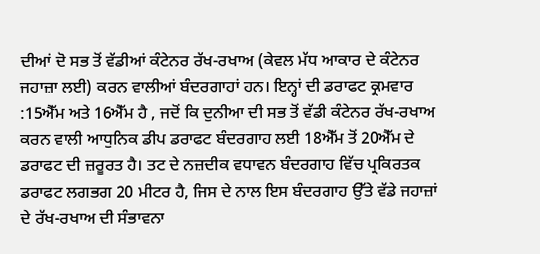ਦੀਆਂ ਦੋ ਸਭ ਤੋਂ ਵੱਡੀਆਂ ਕੰਟੇਨਰ ਰੱਖ-ਰਖਾਅ (ਕੇਵਲ ਮੱਧ ਆਕਾਰ ਦੇ ਕੰਟੇਨਰ ਜਹਾਜ਼ਾ ਲਈ) ਕਰਨ ਵਾਲੀਆਂ ਬੰਦਰਗਾਹਾਂ ਹਨ। ਇਨ੍ਹਾਂ ਦੀ ਡਰਾਫਟ ਕ੍ਰਮਵਾਰ :15ਐੱਮ ਅਤੇ 16ਐੱਮ ਹੈ , ਜਦੋਂ ਕਿ ਦੁਨੀਆ ਦੀ ਸਭ ਤੋਂ ਵੱਡੀ ਕੰਟੇਨਰ ਰੱਖ-ਰਖਾਅ ਕਰਨ ਵਾਲੀ ਆਧੁਨਿਕ ਡੀਪ ਡਰਾਫਟ ਬੰਦਰਗਾਹ ਲਈ 18ਐੱਮ ਤੋਂ 20ਐੱਮ ਦੇ ਡਰਾਫਟ ਦੀ ਜ਼ਰੂਰਤ ਹੈ। ਤਟ ਦੇ ਨਜ਼ਦੀਕ ਵਧਾਵਨ ਬੰਦਰਗਾਹ ਵਿੱਚ ਪ੍ਰਕਿਰਤਕ ਡਰਾਫਟ ਲਗਭਗ 20 ਮੀਟਰ ਹੈ, ਜਿਸ ਦੇ ਨਾਲ ਇਸ ਬੰਦਰਗਾਹ ਉੱਤੇ ਵੱਡੇ ਜਹਾਜ਼ਾਂ ਦੇ ਰੱਖ-ਰਖਾਅ ਦੀ ਸੰਭਾਵਨਾ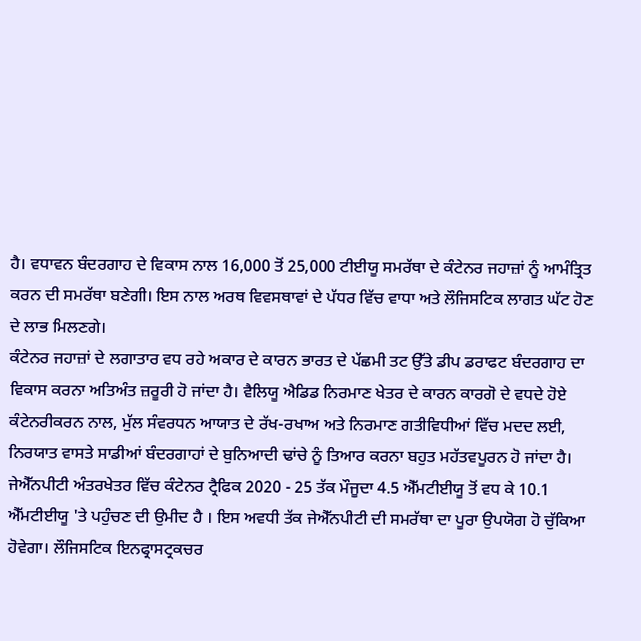ਹੈ। ਵਧਾਵਨ ਬੰਦਰਗਾਹ ਦੇ ਵਿਕਾਸ ਨਾਲ 16,000 ਤੋਂ 25,000 ਟੀਈਯੂ ਸਮਰੱਥਾ ਦੇ ਕੰਟੇਨਰ ਜਹਾਜ਼ਾਂ ਨੂੰ ਆਮੰਤ੍ਰਿਤ ਕਰਨ ਦੀ ਸਮਰੱਥਾ ਬਣੇਗੀ। ਇਸ ਨਾਲ ਅਰਥ ਵਿਵਸਥਾਵਾਂ ਦੇ ਪੱਧਰ ਵਿੱਚ ਵਾਧਾ ਅਤੇ ਲੌਜਿਸਟਿਕ ਲਾਗਤ ਘੱਟ ਹੋਣ ਦੇ ਲਾਭ ਮਿਲਣਗੇ।
ਕੰਟੇਨਰ ਜਹਾਜ਼ਾਂ ਦੇ ਲਗਾਤਾਰ ਵਧ ਰਹੇ ਅਕਾਰ ਦੇ ਕਾਰਨ ਭਾਰਤ ਦੇ ਪੱਛਮੀ ਤਟ ਉੱਤੇ ਡੀਪ ਡਰਾਫਟ ਬੰਦਰਗਾਹ ਦਾ ਵਿਕਾਸ ਕਰਨਾ ਅਤਿਅੰਤ ਜ਼ਰੂਰੀ ਹੋ ਜਾਂਦਾ ਹੈ। ਵੈਲਿਯੂ ਐਡਿਡ ਨਿਰਮਾਣ ਖੇਤਰ ਦੇ ਕਾਰਨ ਕਾਰਗੋ ਦੇ ਵਧਦੇ ਹੋਏ ਕੰਟੇਨਰੀਕਰਨ ਨਾਲ, ਮੁੱਲ ਸੰਵਰਧਨ ਆਯਾਤ ਦੇ ਰੱਖ-ਰਖਾਅ ਅਤੇ ਨਿਰਮਾਣ ਗਤੀਵਿਧੀਆਂ ਵਿੱਚ ਮਦਦ ਲਈ, ਨਿਰਯਾਤ ਵਾਸਤੇ ਸਾਡੀਆਂ ਬੰਦਰਗਾਹਾਂ ਦੇ ਬੁਨਿਆਦੀ ਢਾਂਚੇ ਨੂੰ ਤਿਆਰ ਕਰਨਾ ਬਹੁਤ ਮਹੱਤਵਪੂਰਨ ਹੋ ਜਾਂਦਾ ਹੈ। ਜੇਐੱਨਪੀਟੀ ਅੰਤਰਖੇਤਰ ਵਿੱਚ ਕੰਟੇਨਰ ਟ੍ਰੈਫਿਕ 2020 - 25 ਤੱਕ ਮੌਜੂਦਾ 4.5 ਐੱਮਟੀਈਯੂ ਤੋਂ ਵਧ ਕੇ 10.1 ਐੱਮਟੀਈਯੂ 'ਤੇ ਪਹੁੰਚਣ ਦੀ ਉਮੀਦ ਹੈ । ਇਸ ਅਵਧੀ ਤੱਕ ਜੇਐੱਨਪੀਟੀ ਦੀ ਸਮਰੱਥਾ ਦਾ ਪੂਰਾ ਉਪਯੋਗ ਹੋ ਚੁੱਕਿਆ ਹੋਵੇਗਾ। ਲੌਜਿਸਟਿਕ ਇਨਫ੍ਰਾਸਟ੍ਰਕਚਰ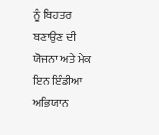ਨੂੰ ਬਿਹਤਰ ਬਣਾਉਣ ਦੀ ਯੋਜਨਾ ਅਤੇ ਮੇਕ ਇਨ ਇੰਡੀਆ ਅਭਿਯਾਨ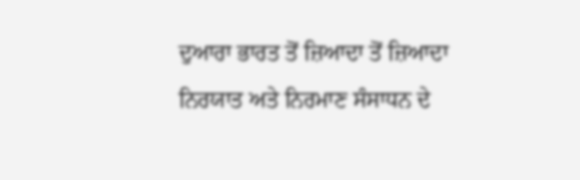ਦੁਆਰਾ ਭਾਰਤ ਤੋਂ ਜ਼ਿਆਦਾ ਤੋਂ ਜ਼ਿਆਦਾ ਨਿਰਯਾਤ ਅਤੇ ਨਿਰਮਾਣ ਸੰਸਾਧਨ ਦੇ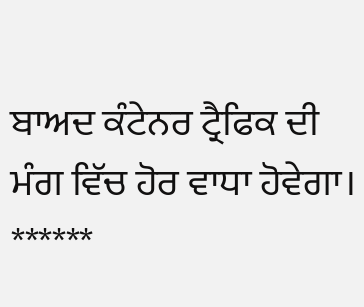ਬਾਅਦ ਕੰਟੇਨਰ ਟ੍ਰੈਫਿਕ ਦੀ ਮੰਗ ਵਿੱਚ ਹੋਰ ਵਾਧਾ ਹੋਵੇਗਾ।
******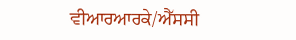ਵੀਆਰਆਰਕੇ/ਐੱਸਸੀ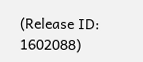(Release ID: 1602088)